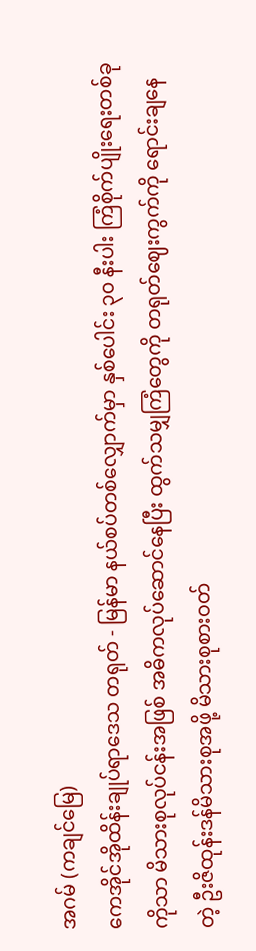အဂမ် (ကချင်မြေ)
ကေအိုင်အိုထိန်းချုပ်ရာဒေသ တရုတ် - မြန်မာ နယ်စပ်တစ်လျှောက်မှာ နှစ်ပေါင်း ၃၀ နီးပါး ကြံစိုက်ပျိုးရေးတစ်ခုကိုသာ မိသားစုလုပ်ငန်းအဖြစ် အဓိကလုပ်ဆောင်နေပြီး ထွက်သမျှကြံတွေကို တရုတ်ဈေးကွက်ကို ရောင်းချနေတဲ့ ဦးဇိထုန်းဒန်မိသားစုအဖို့ မိသားစုစားဝတ်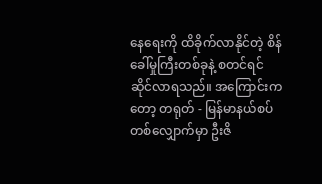နေရေးကို ထိခိုက်လာနိုင်တဲ့ စိန်ခေါ်မှုကြီးတစ်ခုနဲ့ စတင်ရင်ဆိုင်လာရသည်။ အကြောင်းကတော့ တရုတ် - မြန်မာနယ်စပ်တစ်လျှောက်မှာ ဦးဇိ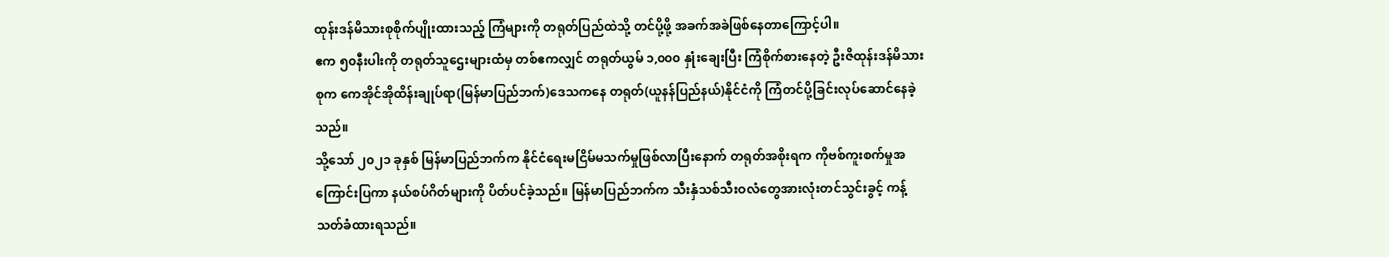ထုန်းဒန်မိသားစုစိုက်ပျိုးထားသည့် ကြံများကို တရုတ်ပြည်ထဲသို့ တင်ပို့ဖို့ အခက်အခဲဖြစ်နေတာကြောင့်ပါ။
ဧက ၅၀နီးပါးကို တရုတ်သူဌေးများထံမှ တစ်ဧကလျှင် တရုတ်ယွမ် ၁,၀၀၀ နှုံးချေးပြီး ကြံစိုက်စားနေတဲ့ ဦးဇိထုန်းဒန်မိသားစုက ကေအိုင်အိုထိန်းချုပ်ရာ(မြန်မာပြည်ဘက်)ဒေသကနေ တရုတ်(ယူနန်ပြည်နယ်)နိုင်ငံကို ကြံတင်ပို့ခြင်းလုပ်ဆောင်နေခဲ့သည်။
သို့သော် ၂၀၂၁ ခုနှစ် မြန်မာပြည်ဘက်က နိုင်ငံရေးမငြိမ်မသက်မှုဖြစ်လာပြီးနောက် တရုတ်အစိုးရက ကိုဗစ်ကူးစက်မှုအကြောင်းပြကာ နယ်စပ်ဂိတ်များကို ပိတ်ပင်ခဲ့သည်။ မြန်မာပြည်ဘက်က သီးနှံသစ်သီးဝလံတွေအားလုံးတင်သွင်းခွင့် ကန့်သတ်ခံထားရသည်။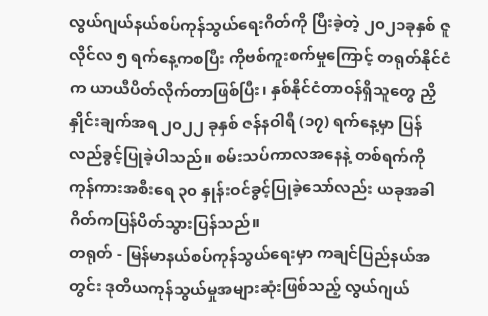လွယ်ဂျယ်နယ်စပ်ကုန်သွယ်ရေးဂိတ်ကို ပြီးခဲ့တဲ့ ၂၀၂၁ခုနှစ် ဇူလိုင်လ ၅ ရက်နေ့ကစပြီး ကိုဗစ်ကူးစက်မှုကြောင့် တရုတ်နိုင်ငံက ယာယီပိတ်လိုက်တာဖြစ်ပြီး၊ နှစ်နိုင်ငံတာဝန်ရှိသူတွေ ညှိနှိုင်းချက်အရ ၂၀၂၂ ခုနှစ် ဇန်နဝါရီ (၁၇) ရက်နေ့မှာ ပြန်လည်ခွင့်ပြုခဲ့ပါသည်။ စမ်းသပ်ကာလအနေနဲ့ တစ်ရက်ကို ကုန်ကားအစီးရေ ၃၀ နှုန်းဝင်ခွင့်ပြုခဲ့သော်လည်း ယခုအခါ ဂိတ်ကပြန်ပိတ်သွားပြန်သည်။
တရုတ် - မြန်မာနယ်စပ်ကုန်သွယ်ရေးမှာ ကချင်ပြည်နယ်အတွင်း ဒုတိယကုန်သွယ်မှုအများဆုံးဖြစ်သည့် လွယ်ဂျယ်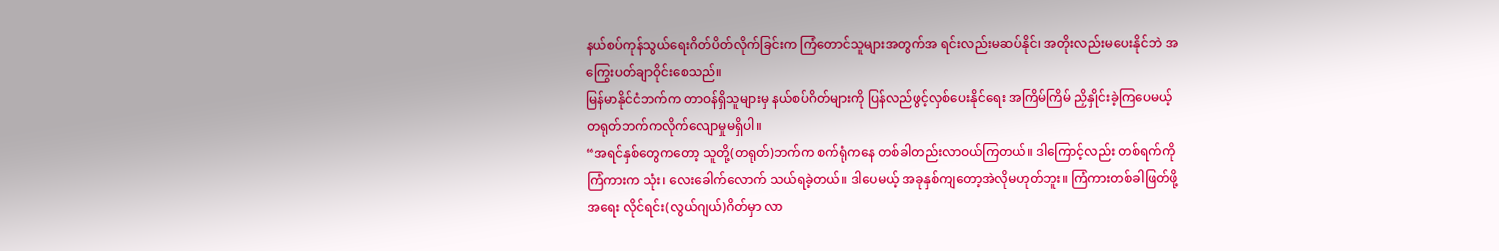နယ်စပ်ကုန်သွယ်ရေးဂိတ်ပိတ်လိုက်ခြင်းက ကြံတောင်သူများအတွက်အ ရင်းလည်းမဆပ်နိုင်၊ အတိုးလည်းမပေးနိုင်ဘဲ အကြွေးပတ်ချာဝိုင်းစေသည်။
မြန်မာနိုင်ငံဘက်က တာဝန်ရှိသူများမှ နယ်စပ်ဂိတ်များကို ပြန်လည်ဖွင့်လှစ်ပေးနိုင်ရေး အကြိမ်ကြိမ် ညှိနှိုင်းခဲ့ကြပေမယ့် တရုတ်ဘက်ကလိုက်လျောမှုမရှိပါ။
“အရင်နှစ်တွေကတော့ သူတို့(တရုတ်)ဘက်က စက်ရုံကနေ တစ်ခါတည်းလာဝယ်ကြတယ်။ ဒါကြောင့်လည်း တစ်ရက်ကို ကြံကားက သုံး၊ လေးခေါက်လောက် သယ်ရခဲ့တယ်။ ဒါပေမယ့် အခုနှစ်ကျတော့အဲလိုမဟုတ်ဘူး။ ကြံကားတစ်ခါဖြတ်ဖို့အရေး လိုင်ရင်း(လွယ်ဂျယ်)ဂိတ်မှာ လာ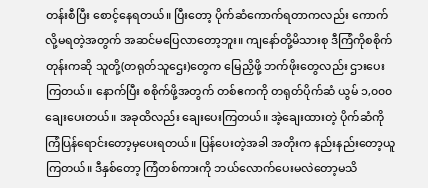တန်းစီပြီး စောင့်နေရတယ်။ ပြီးတော့ ပိုက်ဆံကောက်ရတာကလည်း ကောက်လို့မရတဲ့အတွက် အဆင်မပြေလာတော့ဘူး။ ကျနော်တို့မိသားစု ဒီကြံကိုစစိုက်တုန်းကဆို သူတို့(တရုတ်သူဌေး)တွေက မြေညှိဖို့ ဘက်ဖိုးတွေလည်း ဌားပေးကြတယ်။ နောက်ပြီး စစိုက်ဖို့အတွက် တစ်ဧကကို တရုတ်ပိုက်ဆံ ယွမ် ၁,၀၀၀ ချေးပေးတယ်။ အခုထိလည်း ချေးပေးကြတယ်။ အဲ့ချေးထားတဲ့ ပိုက်ဆံကို ကြံပြန်ရောင်းတော့မှပေးရတယ်။ ပြန်ပေးတဲ့အခါ အတိုးက နည်းနည်းတော့ယူကြတယ်။ ဒီနှစ်တော့ ကြံတစ်ကားကို ဘယ်လောက်ပေးမလဲတော့မသိ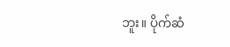ဘူး။ ပိုက်ဆံ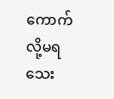ကောက်လို့မရသေး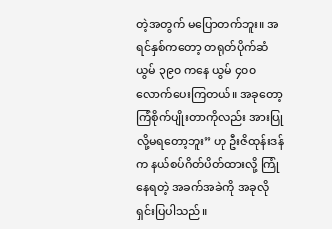တဲ့အတွက် မပြောတက်ဘူး။ အရင်နှစ်ကတော့ တရုတ်ပိုက်ဆံ ယွမ် ၃၉၀ ကနေ ယွမ် ၄၀၀ လောက်ပေးကြတယ်။ အခုတော့ ကြံစိုက်ပျိုးတာကိုလည်း အားပြုလို့မရတော့ဘူး” ဟု ဦးဇိထုန်းဒန်က နယ်စပ်ဂိတ်ပိတ်ထားလို့ ကြုံနေရတဲ့ အခက်အခဲကို အခုလိုရှင်းပြပါသည်။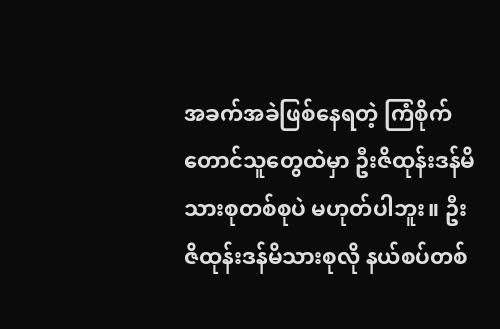အခက်အခဲဖြစ်နေရတဲ့ ကြံစိုက်တောင်သူတွေထဲမှာ ဦးဇိထုန်းဒန်မိသားစုတစ်စုပဲ မဟုတ်ပါဘူး။ ဦးဇိထုန်းဒန်မိသားစုလို နယ်စပ်တစ်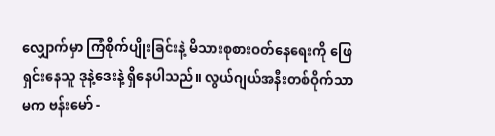လျှောက်မှာ ကြံစိုက်ပျိုးခြင်းနဲ့ မိသားစုစားဝတ်နေရေးကို ဖြေရှင်းနေသူ ဒုနဲ့ဒေးနဲ့ ရှိနေပါသည်။ လွယ်ဂျယ်အနီးတစ်ဝိုက်သာမက ဗန်းမော် -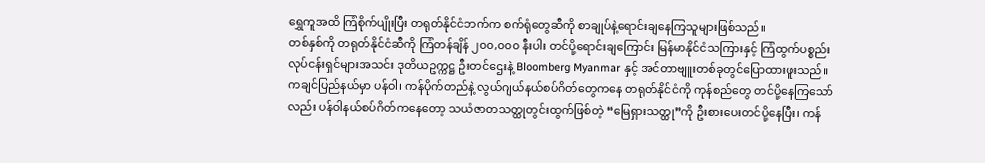ရွှေကူအထိ ကြံစိုက်ပျိုးပြီး တရုတ်နိုင်ငံဘက်က စက်ရုံတွေဆီကို စာချုပ်နဲ့ရောင်းချနေကြသူများဖြစ်သည်။
တစ်နှစ်ကို တရုတ်နိုင်ငံဆီကို ကြံတန်ချိန် ၂၀၀,၀၀၀ နီးပါး တင်ပို့ရောင်းချကြောင်း မြန်မာနိုင်ငံသကြားနှင့် ကြံထွက်ပစ္စည်းလုပ်ငန်းရှင်များအသင်း ဒုတိယဥက္ကဋ္ဌ ဦးတင်ဌေးနဲ့ Bloomberg Myanmar နှင့် အင်တာဗျူးတစ်ခုတွင်ပြောထားဖူးသည်။
ကချင်ပြည်နယ်မှာ ပန်ဝါ၊ ကန်ပိုက်တည်နဲ့ လွယ်ဂျယ်နယ်စပ်ဂိတ်တွေကနေ တရုတ်နိုင်ငံကို ကုန်စည်တွေ တင်ပို့နေကြသော်လည်း ပန်ဝါနယ်စပ်ဂိတ်ကနေတော့ သယံဇာတသတ္ထုတွင်းထွက်ဖြစ်တဲ့ “မြေရှားသတ္ထု”ကို ဦးစားပေးတင်ပို့နေပြီး၊ ကန်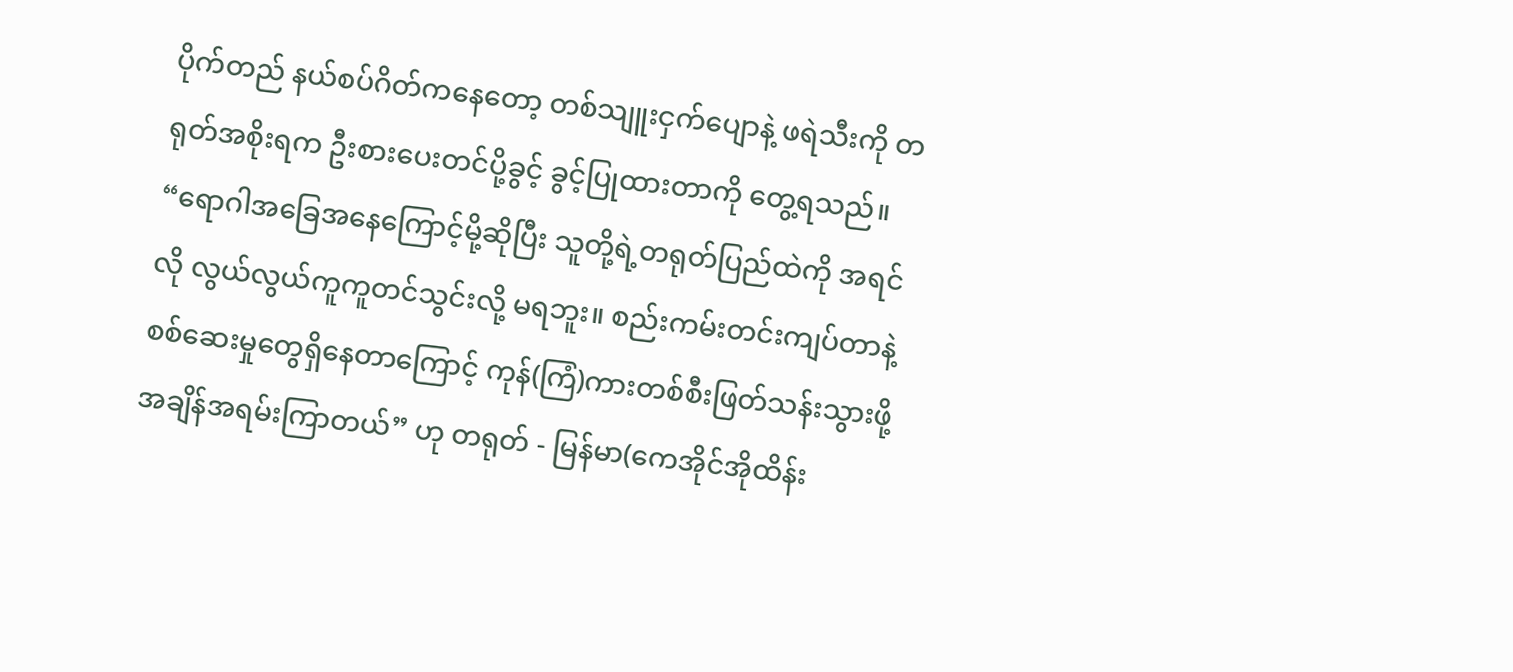ပိုက်တည် နယ်စပ်ဂိတ်ကနေတော့ တစ်သျူးငှက်ပျောနဲ့ ဖရဲသီးကို တရုတ်အစိုးရက ဦးစားပေးတင်ပို့ခွင့် ခွင့်ပြုထားတာကို တွေ့ရသည်။
“ရောဂါအခြေအနေကြောင့်မို့ဆိုပြီး သူတို့ရဲ့တရုတ်ပြည်ထဲကို အရင်လို လွယ်လွယ်ကူကူတင်သွင်းလို့ မရဘူး။ စည်းကမ်းတင်းကျပ်တာနဲ့ စစ်ဆေးမှုတွေရှိနေတာကြောင့် ကုန်(ကြံ)ကားတစ်စီးဖြတ်သန်းသွားဖို့ အချိန်အရမ်းကြာတယ်” ဟု တရုတ် - မြန်မာ(ကေအိုင်အိုထိန်း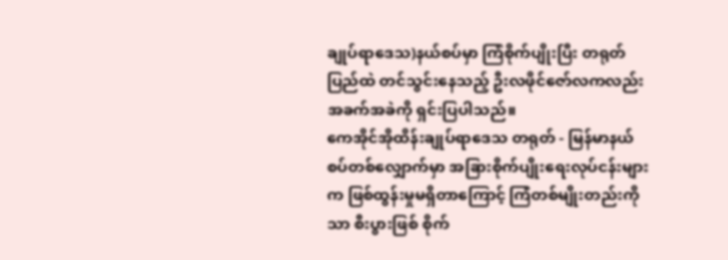ချုပ်ရာဒေသ)နယ်စပ်မှာ ကြံစိုက်ပျိုးပြီး တရုတ်ပြည်ထဲ တင်သွင်းနေသည့် ဦးလဖိုင်ဇော်လကလည်း အခက်အခဲကို ရှင်းပြပါသည်။
ကေအိုင်အိုထိန်းချုပ်ရာဒေသ တရုတ် - မြန်မာနယ်စပ်တစ်လျှောက်မှာ အခြားစိုက်ပျိုးရေးလုပ်ငန်းများက ဖြစ်ထွန်းမှုမရှိတာကြောင့် ကြံတစ်မျိုးတည်းကိုသာ စီးပွားဖြစ် စိုက်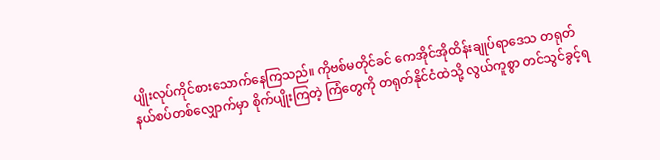ပျိုးလုပ်ကိုင်စားသောက်နေကြသည်။ ကိုဗစ်မတိုင်ခင် ကေအိုင်အိုထိန်းချုပ်ရာဒေသ တရုတ်နယ်စပ်တစ်လျှောက်မှာ စိုက်ပျိုးကြတဲ့ ကြံတွေကို တရုတ်နိုင်ငံထဲသို့ လွယ်ကူစွာ တင်သွင်ခွင့်ရ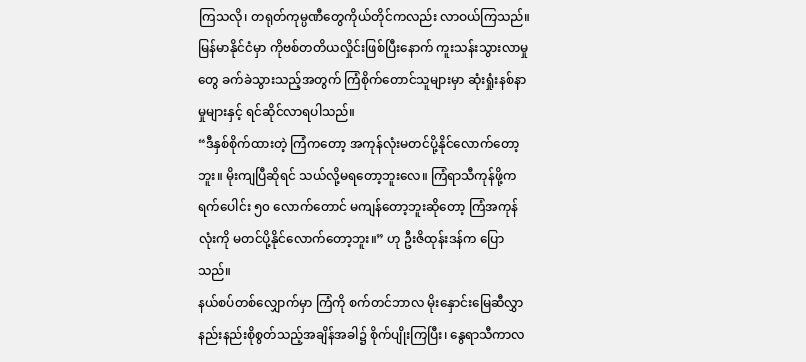ကြသလို၊ တရုတ်ကုမ္ပဏီတွေကိုယ်တိုင်ကလည်း လာဝယ်ကြသည်။ မြန်မာနိုင်ငံမှာ ကိုဗစ်တတိယလှိုင်းဖြစ်ပြီးနောက် ကူးသန်းသွားလာမှုတွေ ခက်ခဲသွားသည့်အတွက် ကြံစိုက်တောင်သူများမှာ ဆုံးရှုံးနစ်နာမှုများနှင့် ရင်ဆိုင်လာရပါသည်။
“ဒီနှစ်စိုက်ထားတဲ့ ကြံကတော့ အကုန်လုံးမတင်ပို့နိုင်လောက်တော့ဘူး။ မိုးကျပြီဆိုရင် သယ်လို့မရတော့ဘူးလေ။ ကြံရာသီကုန်ဖို့က ရက်ပေါင်း ၅၀ လောက်တောင် မကျန်တော့ဘူးဆိုတော့ ကြံအကုန်လုံးကို မတင်ပို့နိုင်လောက်တော့ဘူး။” ဟု ဦးဇိထုန်းဒန်က ပြောသည်။
နယ်စပ်တစ်လျှောက်မှာ ကြံကို စက်တင်ဘာလ မိုးနှောင်းမြေဆီလွှာနည်းနည်းစိုစွတ်သည့်အချိန်အခါ၌ စိုက်ပျိုးကြပြီး၊ နွေရာသီကာလ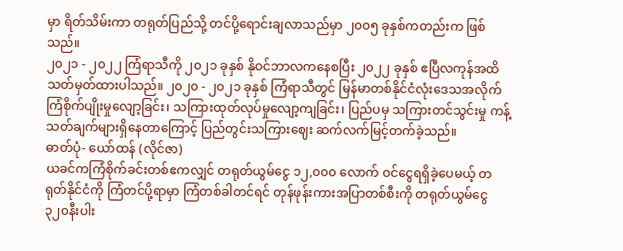မှာ ရိတ်သိမ်းကာ တရုတ်ပြည်သို့ တင်ပို့ရောင်းချလာသည်မှာ ၂၀၀၅ ခုနှစ်ကတည်းက ဖြစ်သည်။
၂၀၂၁ - ၂၀၂၂ ကြံရာသီကို ၂၀၂၁ ခုနှစ် နိုဝင်ဘာလကနေစပြီး ၂၀၂၂ ခုနှစ် ဧပြီလကုန်အထိ သတ်မှတ်ထားပါသည်။ ၂၀၂၀ - ၂၀၂၁ ခုနှစ် ကြံရာသီတွင် မြန်မာတစ်နိုင်ငံလုံးဒေသအလိုက် ကြံစိုက်ပျိုးမှုလျော့ခြင်း၊ သကြားထုတ်လုပ်မှုလျော့ကျခြင်း၊ ပြည်ပမှ သကြားတင်သွင်းမှု ကန့်သတ်ချက်များရှိနေတာကြောင့် ပြည်တွင်းသကြားဈေး ဆက်လက်မြင့်တက်ခဲ့သည်။
ဓာတ်ပုံ- ယော်ထန် (လိုင်ဇာ)
ယခင်ကကြံစိုက်ခင်းတစ်ဧကလျှင် တရုတ်ယွမ်ငွေ ၁၂,၀၀၀ လောက် ဝင်ငွေရရှိခဲ့ပေမယ့် တရုတ်နိုင်ငံကို ကြံတင်ပို့ရာမှာ ကြံတစ်ခါတင်ရင် တုန်ဖုန်းကားအပြာတစ်စီးကို တရုတ်ယွမ်ငွေ ၃၂၀နီးပါး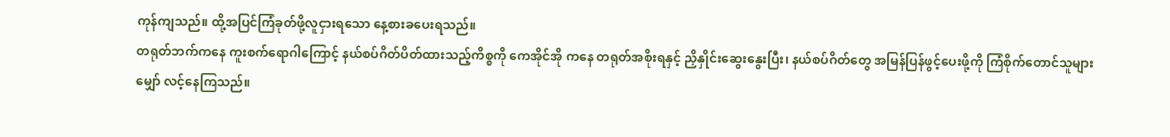ကုန်ကျသည်။ ထို့အပြင်ကြံခုတ်ဖို့လူငှားရသော နေ့စားခပေးရသည်။
တရုတ်ဘက်ကနေ ကူးစက်ရောဂါကြောင့် နယ်စပ်ဂိတ်ပိတ်ထားသည့်ကိစ္စကို ကေအိုင်အို ကနေ တရုတ်အစိုးရနှင့် ညှိနှိုင်းဆွေးနွေးပြီး၊ နယ်စပ်ဂိတ်တွေ အမြန်ပြန်ဖွင့်ပေးဖို့ကို ကြံစိုက်တောင်သူများ မျှော် လင့်နေကြသည်။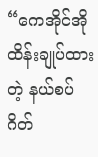“ကေအိုင်အိုထိန်းချုပ်ထားတဲ့ နယ်စပ်ဂိတ်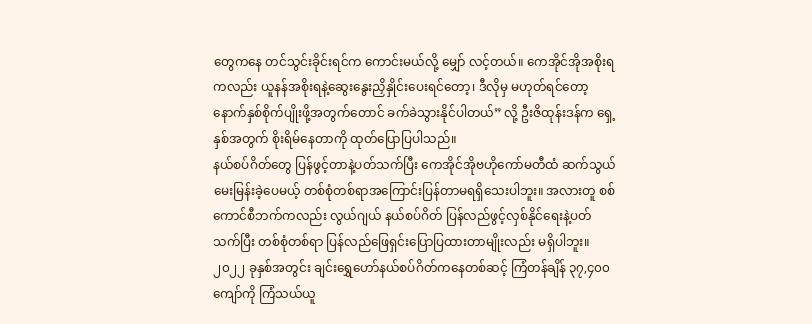တွေကနေ တင်သွင်းခိုင်းရင်က ကောင်းမယ်လို့ မျှော် လင့်တယ်။ ကေအိုင်အိုအစိုးရကလည်း ယူနန်အစိုးရနဲ့ဆွေးနွေးညှိနှိုင်းပေးရင်တော့၊ ဒီလိုမှ မဟုတ်ရင်တော့ နောက်နှစ်စိုက်ပျိုးဖို့အတွက်တောင် ခက်ခဲသွားနိုင်ပါတယ်” လို့ ဦးဇိထုန်းဒန်က ရှေ့နှစ်အတွက် စိုးရိမ်နေတာကို ထုတ်ပြောပြပါသည်။
နယ်စပ်ဂိတ်တွေ ပြန်ဖွင့်တာနဲ့ပတ်သက်ပြီး ကေအိုင်အိုဗဟိုကော်မတီထံ ဆက်သွယ်မေးမြန်းခဲ့ပေမယ့် တစ်စုံတစ်ရာအကြောင်းပြန်တာမရရှိသေးပါဘူး။ အလားတူ စစ်ကောင်စီဘက်ကလည်း လွယ်ဂျယ် နယ်စပ်ဂိတ် ပြန်လည်ဖွင့်လှစ်နိုင်ရေးနဲ့ပတ်သက်ပြီး တစ်စုံတစ်ရာ ပြန်လည်ဖြေရှင်းပြောပြထားတာမျိုးလည်း မရှိပါဘူး။
၂၀၂၂ ခုနှစ်အတွင်း ချင်းရွှေဟော်နယ်စပ်ဂိတ်ကနေတစ်ဆင့် ကြံတန်ချိန် ၃၇,၄၀၀ ကျော်ကို ကြံသယ်ယူ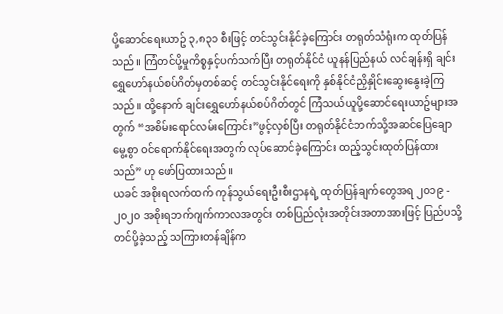ပို့ဆောင်ရေးယာဥ် ၃,၈၃၁ စီးဖြင့် တင်သွင်းနိုင်ခဲ့ကြောင်း တရုတ်သံရုံးက ထုတ်ပြန်သည်။ ကြံတင်ပို့မှုကိစ္စနှင့်ပက်သက်ပြီး တရုတ်နိုင်ငံ ယူနန်ပြည်နယ် လင်ချန်းရှိ ချင်းရွှေဟော်နယ်စပ်ဂိတ်မှတစ်ဆင့် တင်သွင်းနိုင်ရေးကို နှစ်နိုင်ငံညှိနှိုင်းဆွေးနွေးခဲ့ကြသည်။ ထို့နောက် ချင်းရွှေဟော်နယ်စပ်ဂိတ်တွင် ကြံသယ်ယူပို့ဆောင်ရေးယာဥ်များအတွက် “အစိမ်းရောင်လမ်းကြောင်း”ဖွင့်လှစ်ပြီး တရုတ်နိုင်ငံဘက်သို့အဆင်ပြေချောမွေ့စွာ ဝင်ရောက်နိုင်ရေးအတွက် လုပ်ဆောင်ခဲ့ကြောင်း ထည့်သွင်းထုတ်ပြန်ထားသည်” ဟု ဖော်ပြထားသည်။
ယခင် အစိုးရလက်ထက် ကုန်သွယ်ရေးဦးစီးဌာနရဲ့ ထုတ်ပြန်ချက်တွေအရ ၂၀၁၉ - ၂၀၂၀ အစိုးရဘက်ဂျက်ကာလအတွင်း တစ်ပြည်လုံးအတိုင်းအတာအားဖြင့် ပြည်ပသို့တင်ပို့ခဲ့သည့် သကြားတန်ချိန်က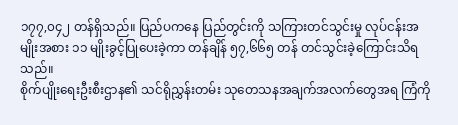၁၇၇,၀၄၂ တန်ရှိသည်။ ပြည်ပကနေ ပြည်တွင်းကို သကြားတင်သွင်းမှု လုပ်ငန်းအမျိုးအစား ၁၁ မျိုးခွင့်ပြုပေးခဲ့ကာ တန်ချိန် ၅၇,၆၆၅ တန် တင်သွင်းခဲ့ကြောင်းသိရသည်။
စိုက်ပျိုးရေးဦးစီးဌာန၏ သင်ရိုညွှန်းတမ်း သုတေသနအချက်အလက်တွေအရ ကြံကို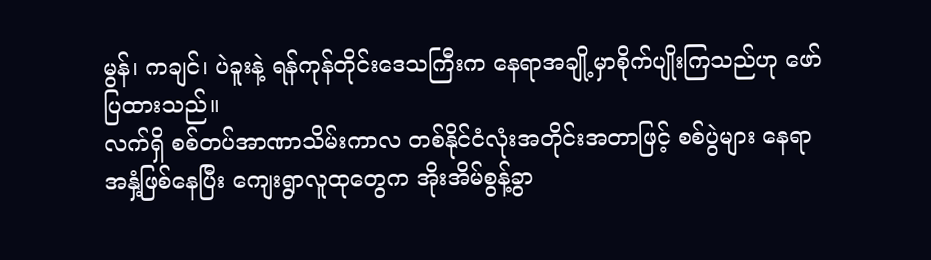မွန်၊ ကချင်၊ ပဲခူးနဲ့ ရန်ကုန်တိုင်းဒေသကြီးက နေရာအချို့မှာစိုက်ပျိုးကြသည်ဟု ဖော်ပြထားသည်။
လက်ရှိ စစ်တပ်အာဏာသိမ်းကာလ တစ်နိုင်ငံလုံးအတိုင်းအတာဖြင့် စစ်ပွဲများ နေရာအနှံ့ဖြစ်နေပြီး ကျေးရွာလူထုတွေက အိုးအိမ်စွန့်ခွာ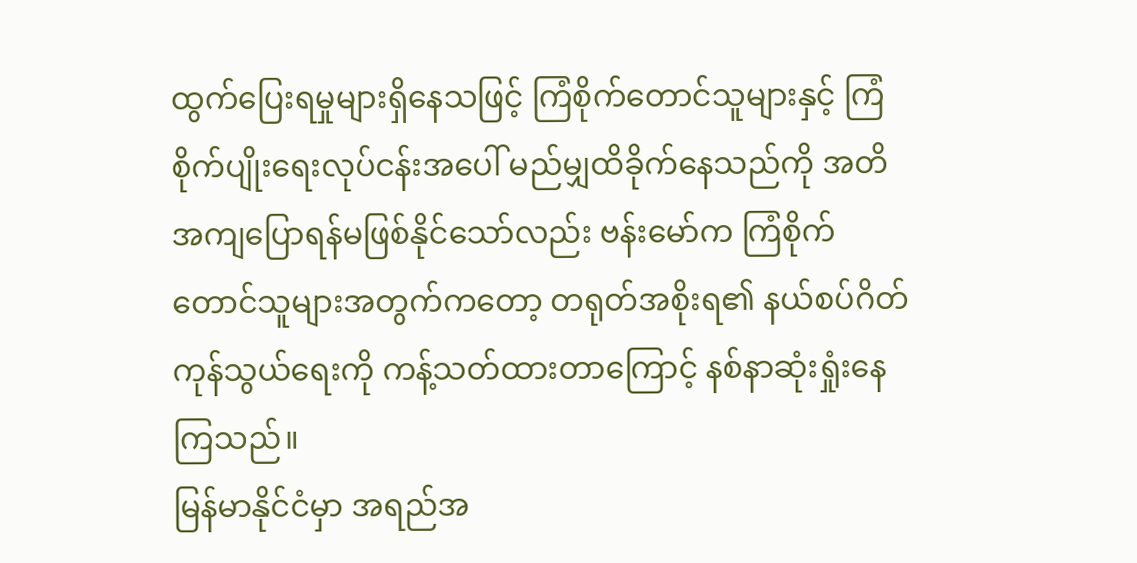ထွက်ပြေးရမှုများရှိနေသဖြင့် ကြံစိုက်တောင်သူများနှင့် ကြံစိုက်ပျိုးရေးလုပ်ငန်းအပေါ် မည်မျှထိခိုက်နေသည်ကို အတိအကျပြောရန်မဖြစ်နိုင်သော်လည်း ဗန်းမော်က ကြံစိုက်တောင်သူများအတွက်ကတော့ တရုတ်အစိုးရ၏ နယ်စပ်ဂိတ်ကုန်သွယ်ရေးကို ကန့်သတ်ထားတာကြောင့် နစ်နာဆုံးရှုံးနေကြသည်။
မြန်မာနိုင်ငံမှာ အရည်အ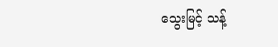သွေးမြင့် သန့်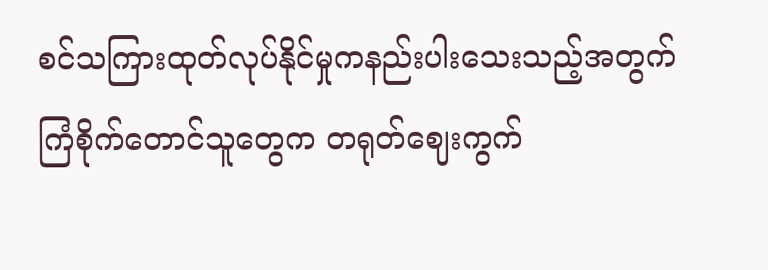စင်သကြားထုတ်လုပ်နိုင်မှုကနည်းပါးသေးသည့်အတွက် ကြံစိုက်တောင်သူတွေက တရုတ်ဈေးကွက်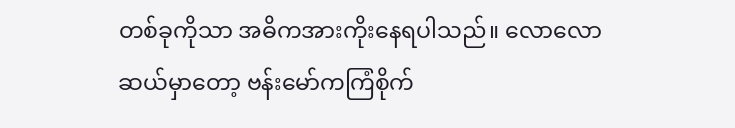တစ်ခုကိုသာ အဓိကအားကိုးနေရပါသည်။ လောလောဆယ်မှာတော့ ဗန်းမော်ကကြံစိုက်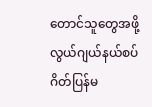တောင်သူတွေအဖို့ လွယ်ဂျယ်နယ်စပ်ဂိတ်ပြန်မ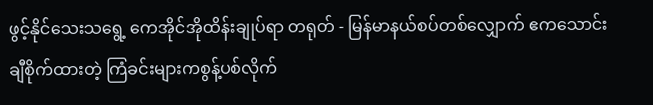ဖွင့်နိုင်သေးသရွေ့ ကေအိုင်အိုထိန်းချုပ်ရာ တရုတ် - မြန်မာနယ်စပ်တစ်လျှောက် ဧကသောင်းချီစိုက်ထားတဲ့ ကြံခင်းများကစွန့်ပစ်လိုက်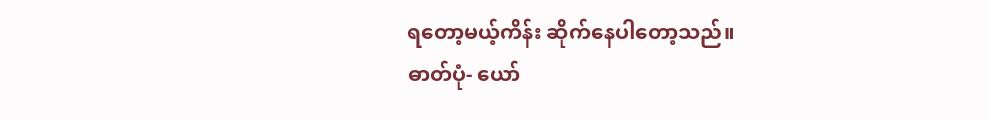ရတော့မယ့်ကိန်း ဆိုက်နေပါတော့သည်။
ဓာတ်ပုံ- ယော်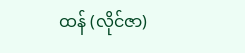ထန် (လိုင်ဇာ)